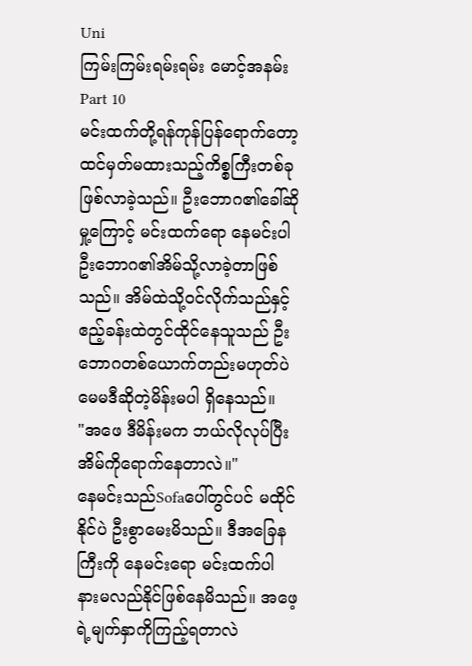Uni
ကြမ်းကြမ်းရမ်းရမ်း မောင့်အနမ်း
Part 10
မင်းထက်တို့ရန်ကုန်ပြန်ရောက်တော့ထင်မှတ်မထားသည့်ကိစ္စကြီးတစ်ခုဖြစ်လာခဲ့သည်။ ဦးဘောဂ၏ခေါ်ဆိုမှု့ကြောင့် မင်းထက်ရော နေမင်းပါ ဦးဘောဂ၏အိမ်သို့လာခဲ့တာဖြစ်သည်။ အိမ်ထဲသို့ဝင်လိုက်သည်နှင့် ဧည့်ခန်းထဲတွင်ထိုင်နေသူသည် ဦးဘောဂတစ်ယောက်တည်းမဟုတ်ပဲ မေမဒီဆိုတဲ့မိန်းမပါ ရှိနေသည်။
"အဖေ ဒီမိန်းမက ဘယ်လိုလုပ်ပြီးအိမ်ကိုရောက်နေတာလဲ။"
နေမင်းသည်Sofaပေါ်တွင်ပင် မထိုင်နိုင်ပဲ ဦးစွာမေးမိသည်။ ဒီအခြေနကြီးကို နေမင်းရော မင်းထက်ပါ နားမလည်နိုင်ဖြစ်နေမိသည်။ အဖေ့ရဲ့မျက်နှာကိုကြည့်ရတာလဲ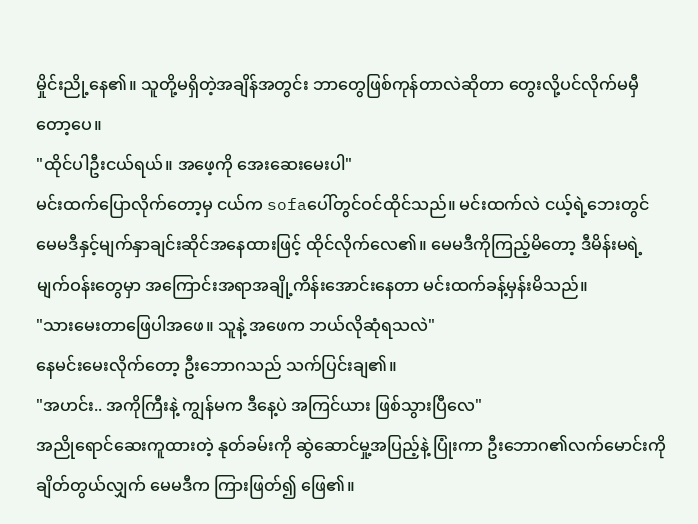မှိုင်းညို့နေ၏။ သူတို့မရှိတဲ့အချိန်အတွင်း ဘာတွေဖြစ်ကုန်တာလဲဆိုတာ တွေးလို့ပင်လိုက်မမှီတော့ပေ။
"ထိုင်ပါဦးငယ်ရယ်။ အဖေ့ကို အေးဆေးမေးပါ"
မင်းထက်ပြောလိုက်တော့မှ ငယ်က sofaပေါ်တွင်ဝင်ထိုင်သည်။ မင်းထက်လဲ ငယ့်ရဲ့ဘေးတွင် မေမဒီနှင့်မျက်နှာချင်းဆိုင်အနေထားဖြင့် ထိုင်လိုက်လေ၏။ မေမဒီကိုကြည့်မိတော့ ဒီမိန်းမရဲ့မျက်ဝန်းတွေမှာ အကြောင်းအရာအချို့ကိန်းအောင်းနေတာ မင်းထက်ခန့်မှန်းမိသည်။
"သားမေးတာဖြေပါအဖေ။ သူနဲ့ အဖေက ဘယ်လိုဆုံရသလဲ"
နေမင်းမေးလိုက်တော့ ဦးဘောဂသည် သက်ပြင်းချ၏။
"အဟင်း.. အကိုကြီးနဲ့ ကျွန်မက ဒီနေ့ပဲ အကြင်ယား ဖြစ်သွားပြီလေ"
အညိုရောင်ဆေးကူထားတဲ့ နုတ်ခမ်းကို ဆွဲဆောင်မှု့အပြည့်နဲ့ ပြုံးကာ ဦးဘောဂ၏လက်မောင်းကိုချိတ်တွယ်လျှက် မေမဒီက ကြားဖြတ်၍ ဖြေ၏။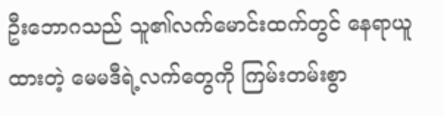ဦးဘောဂသည် သူ၏လက်မောင်းထက်တွင် နေရာယူထားတဲ့ မေမဒီရဲ့လက်တွေကို ကြမ်းတမ်းစွာ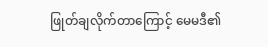ဖြုတ်ချလိုက်တာကြောင့် မေမဒီ၏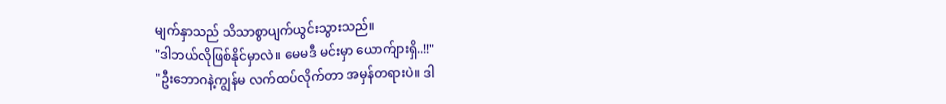မျက်နှာသည် သိသာစွာပျက်ယွင်းသွားသည်။
"ဒါဘယ်လိုဖြစ်နိုင်မှာလဲ။ မေမဒီ မင်းမှာ ယောက်ျားရှိ..!!"
"ဦးဘောဂနဲ့ကျွန်မ လက်ထပ်လိုက်တာ အမှန်တရားပဲ။ ဒါ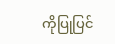ကိုပြုပြင်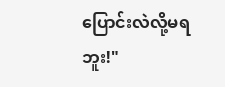ပြောင်းလဲလို့မရဘူး!"